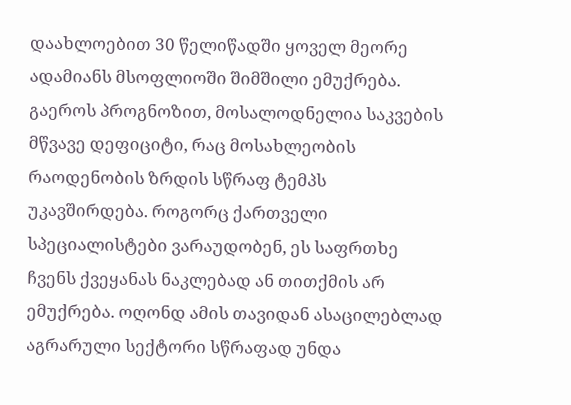დაახლოებით 30 წელიწადში ყოველ მეორე ადამიანს მსოფლიოში შიმშილი ემუქრება. გაეროს პროგნოზით, მოსალოდნელია საკვების მწვავე დეფიციტი, რაც მოსახლეობის რაოდენობის ზრდის სწრაფ ტემპს უკავშირდება. როგორც ქართველი სპეციალისტები ვარაუდობენ, ეს საფრთხე ჩვენს ქვეყანას ნაკლებად ან თითქმის არ ემუქრება. ოღონდ ამის თავიდან ასაცილებლად აგრარული სექტორი სწრაფად უნდა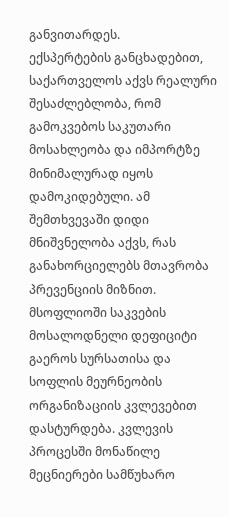განვითარდეს.
ექსპერტების განცხადებით, საქართველოს აქვს რეალური შესაძლებლობა, რომ გამოკვებოს საკუთარი მოსახლეობა და იმპორტზე მინიმალურად იყოს დამოკიდებული. ამ შემთხვევაში დიდი მნიშვნელობა აქვს, რას განახორციელებს მთავრობა პრევენციის მიზნით.
მსოფლიოში საკვების მოსალოდნელი დეფიციტი გაეროს სურსათისა და სოფლის მეურნეობის ორგანიზაციის კვლევებით დასტურდება. კვლევის პროცესში მონაწილე მეცნიერები სამწუხარო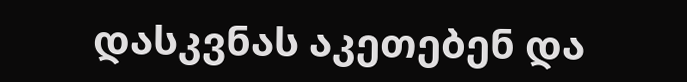დასკვნას აკეთებენ და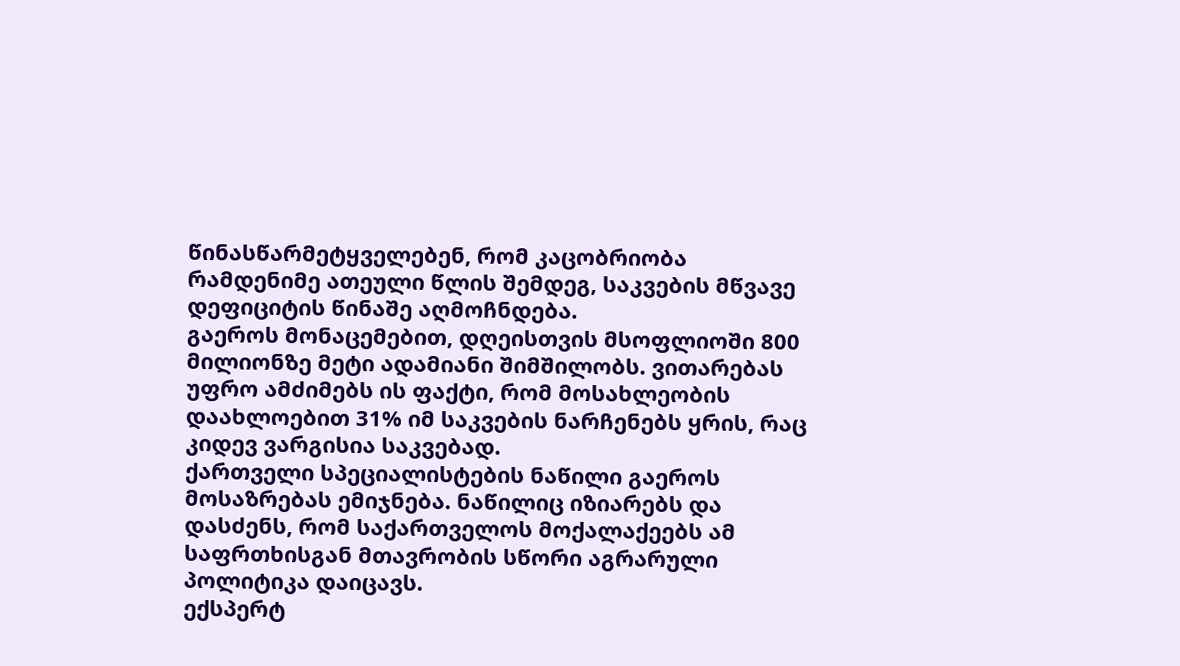წინასწარმეტყველებენ, რომ კაცობრიობა რამდენიმე ათეული წლის შემდეგ, საკვების მწვავე დეფიციტის წინაშე აღმოჩნდება.
გაეროს მონაცემებით, დღეისთვის მსოფლიოში 800 მილიონზე მეტი ადამიანი შიმშილობს. ვითარებას უფრო ამძიმებს ის ფაქტი, რომ მოსახლეობის დაახლოებით 31% იმ საკვების ნარჩენებს ყრის, რაც კიდევ ვარგისია საკვებად.
ქართველი სპეციალისტების ნაწილი გაეროს მოსაზრებას ემიჯნება. ნაწილიც იზიარებს და დასძენს, რომ საქართველოს მოქალაქეებს ამ საფრთხისგან მთავრობის სწორი აგრარული პოლიტიკა დაიცავს.
ექსპერტ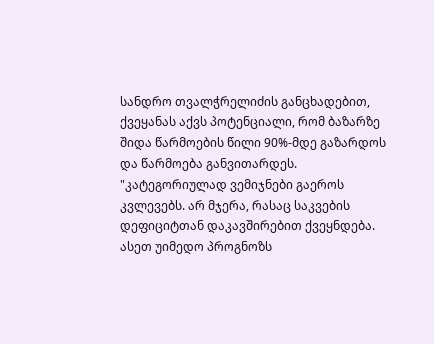სანდრო თვალჭრელიძის განცხადებით, ქვეყანას აქვს პოტენციალი, რომ ბაზარზე შიდა წარმოების წილი 90%-მდე გაზარდოს და წარმოება განვითარდეს.
"კატეგორიულად ვემიჯნები გაეროს კვლევებს. არ მჯერა, რასაც საკვების დეფიციტთან დაკავშირებით ქვეყნდება. ასეთ უიმედო პროგნოზს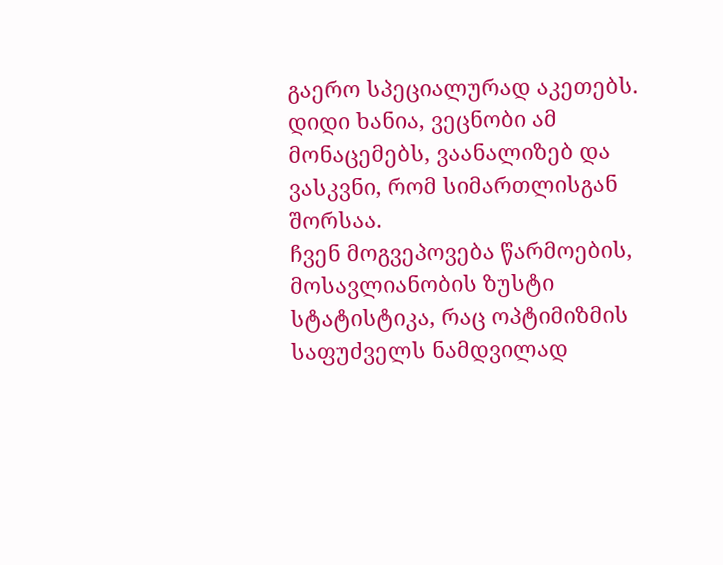გაერო სპეციალურად აკეთებს. დიდი ხანია, ვეცნობი ამ მონაცემებს, ვაანალიზებ და ვასკვნი, რომ სიმართლისგან შორსაა.
ჩვენ მოგვეპოვება წარმოების, მოსავლიანობის ზუსტი სტატისტიკა, რაც ოპტიმიზმის საფუძველს ნამდვილად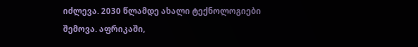იძლევა. 2030 წლამდე ახალი ტექნოლოგიები შემოვა. აფრიკაში,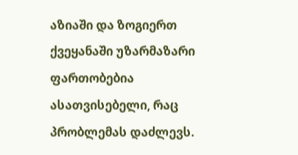აზიაში და ზოგიერთ ქვეყანაში უზარმაზარი ფართობებია ასათვისებელი, რაც პრობლემას დაძლევს.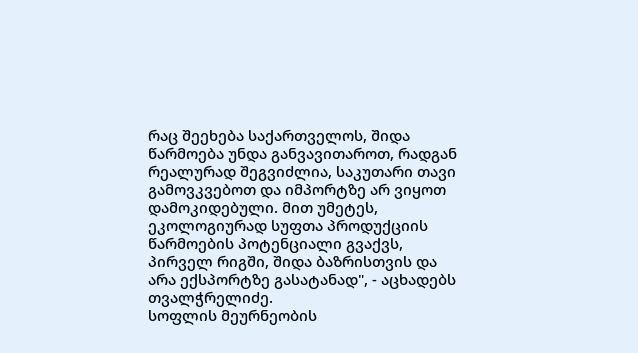რაც შეეხება საქართველოს, შიდა წარმოება უნდა განვავითაროთ, რადგან რეალურად შეგვიძლია, საკუთარი თავი გამოვკვებოთ და იმპორტზე არ ვიყოთ დამოკიდებული. მით უმეტეს, ეკოლოგიურად სუფთა პროდუქციის წარმოების პოტენციალი გვაქვს, პირველ რიგში, შიდა ბაზრისთვის და არა ექსპორტზე გასატანად", - აცხადებს თვალჭრელიძე.
სოფლის მეურნეობის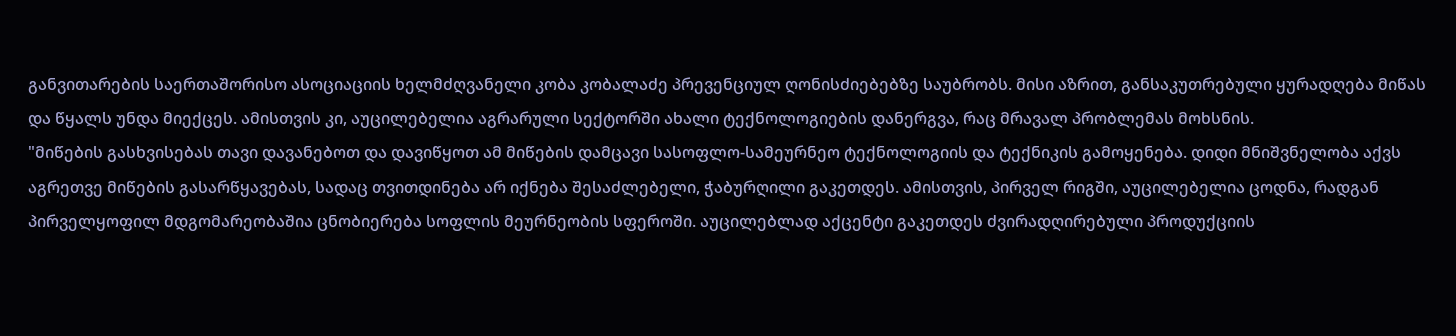განვითარების საერთაშორისო ასოციაციის ხელმძღვანელი კობა კობალაძე პრევენციულ ღონისძიებებზე საუბრობს. მისი აზრით, განსაკუთრებული ყურადღება მიწას და წყალს უნდა მიექცეს. ამისთვის კი, აუცილებელია აგრარული სექტორში ახალი ტექნოლოგიების დანერგვა, რაც მრავალ პრობლემას მოხსნის.
"მიწების გასხვისებას თავი დავანებოთ და დავიწყოთ ამ მიწების დამცავი სასოფლო-სამეურნეო ტექნოლოგიის და ტექნიკის გამოყენება. დიდი მნიშვნელობა აქვს აგრეთვე მიწების გასარწყავებას, სადაც თვითდინება არ იქნება შესაძლებელი, ჭაბურღილი გაკეთდეს. ამისთვის, პირველ რიგში, აუცილებელია ცოდნა, რადგან პირველყოფილ მდგომარეობაშია ცნობიერება სოფლის მეურნეობის სფეროში. აუცილებლად აქცენტი გაკეთდეს ძვირადღირებული პროდუქციის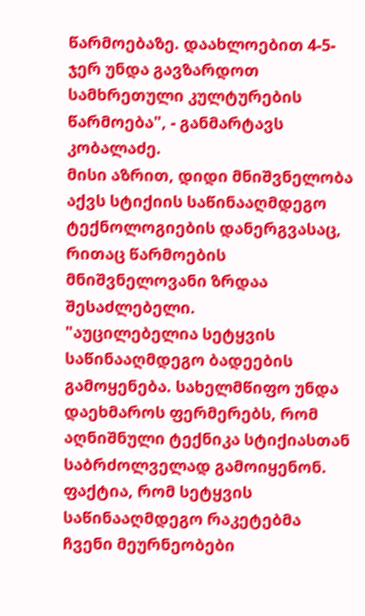წარმოებაზე. დაახლოებით 4-5-ჯერ უნდა გავზარდოთ სამხრეთული კულტურების წარმოება", - განმარტავს კობალაძე.
მისი აზრით, დიდი მნიშვნელობა აქვს სტიქიის საწინააღმდეგო ტექნოლოგიების დანერგვასაც, რითაც წარმოების მნიშვნელოვანი ზრდაა შესაძლებელი.
"აუცილებელია სეტყვის საწინააღმდეგო ბადეების გამოყენება. სახელმწიფო უნდა დაეხმაროს ფერმერებს, რომ აღნიშნული ტექნიკა სტიქიასთან საბრძოლველად გამოიყენონ. ფაქტია, რომ სეტყვის საწინააღმდეგო რაკეტებმა ჩვენი მეურნეობები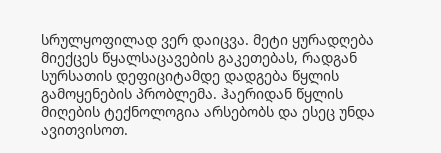სრულყოფილად ვერ დაიცვა. მეტი ყურადღება მიექცეს წყალსაცავების გაკეთებას, რადგან სურსათის დეფიციტამდე დადგება წყლის გამოყენების პრობლემა. ჰაერიდან წყლის მიღების ტექნოლოგია არსებობს და ესეც უნდა ავითვისოთ.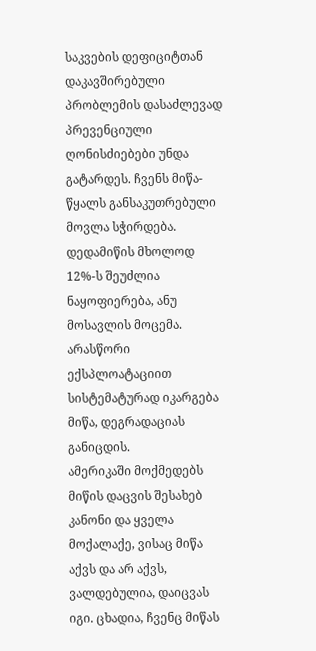საკვების დეფიციტთან დაკავშირებული პრობლემის დასაძლევად პრევენციული ღონისძიებები უნდა გატარდეს. ჩვენს მიწა-წყალს განსაკუთრებული მოვლა სჭირდება. დედამიწის მხოლოდ 12%-ს შეუძლია ნაყოფიერება, ანუ მოსავლის მოცემა. არასწორი ექსპლოატაციით სისტემატურად იკარგება მიწა, დეგრადაციას განიცდის.
ამერიკაში მოქმედებს მიწის დაცვის შესახებ კანონი და ყველა მოქალაქე, ვისაც მიწა აქვს და არ აქვს, ვალდებულია, დაიცვას იგი. ცხადია, ჩვენც მიწას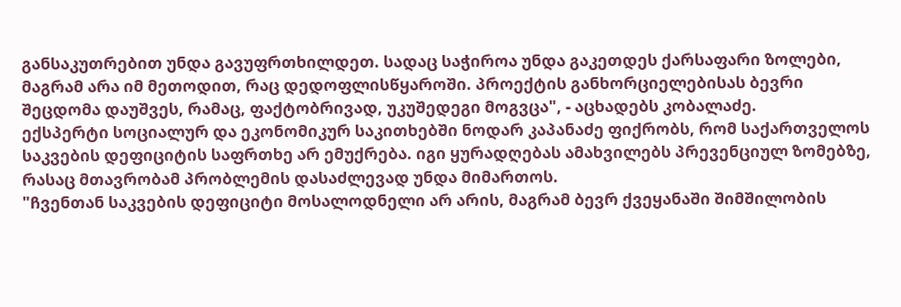განსაკუთრებით უნდა გავუფრთხილდეთ. სადაც საჭიროა უნდა გაკეთდეს ქარსაფარი ზოლები, მაგრამ არა იმ მეთოდით, რაც დედოფლისწყაროში. პროექტის განხორციელებისას ბევრი შეცდომა დაუშვეს, რამაც, ფაქტობრივად, უკუშედეგი მოგვცა", - აცხადებს კობალაძე.
ექსპერტი სოციალურ და ეკონომიკურ საკითხებში ნოდარ კაპანაძე ფიქრობს, რომ საქართველოს საკვების დეფიციტის საფრთხე არ ემუქრება. იგი ყურადღებას ამახვილებს პრევენციულ ზომებზე, რასაც მთავრობამ პრობლემის დასაძლევად უნდა მიმართოს.
"ჩვენთან საკვების დეფიციტი მოსალოდნელი არ არის, მაგრამ ბევრ ქვეყანაში შიმშილობის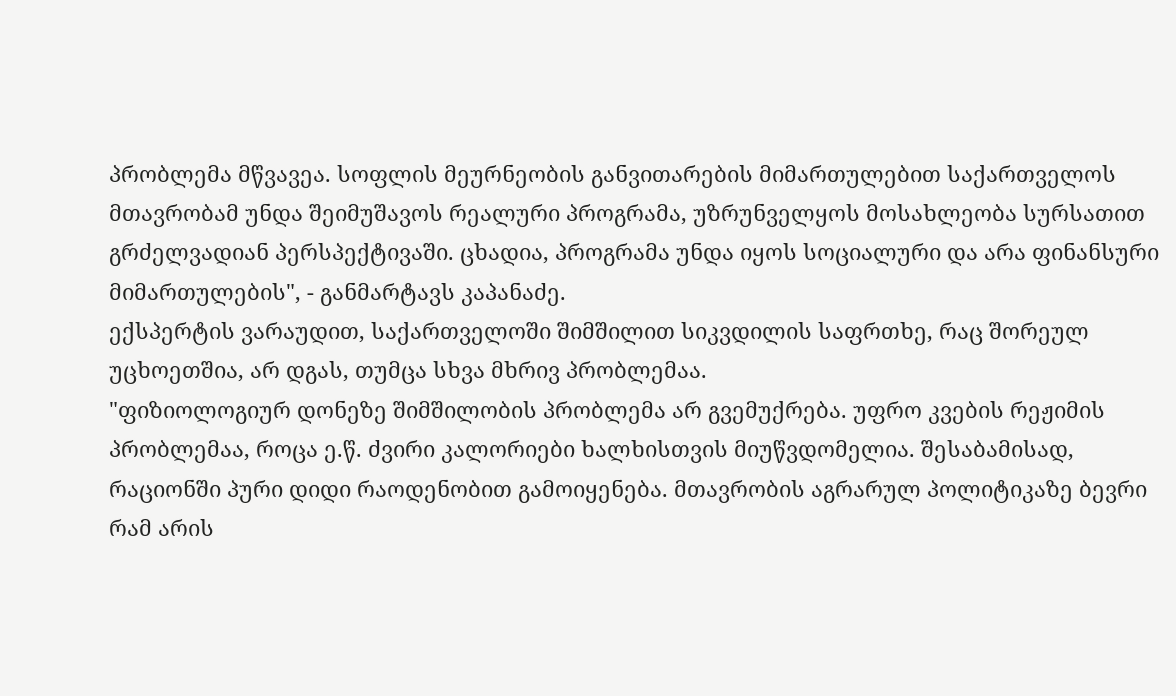პრობლემა მწვავეა. სოფლის მეურნეობის განვითარების მიმართულებით საქართველოს მთავრობამ უნდა შეიმუშავოს რეალური პროგრამა, უზრუნველყოს მოსახლეობა სურსათით გრძელვადიან პერსპექტივაში. ცხადია, პროგრამა უნდა იყოს სოციალური და არა ფინანსური მიმართულების", - განმარტავს კაპანაძე.
ექსპერტის ვარაუდით, საქართველოში შიმშილით სიკვდილის საფრთხე, რაც შორეულ უცხოეთშია, არ დგას, თუმცა სხვა მხრივ პრობლემაა.
"ფიზიოლოგიურ დონეზე შიმშილობის პრობლემა არ გვემუქრება. უფრო კვების რეჟიმის პრობლემაა, როცა ე.წ. ძვირი კალორიები ხალხისთვის მიუწვდომელია. შესაბამისად, რაციონში პური დიდი რაოდენობით გამოიყენება. მთავრობის აგრარულ პოლიტიკაზე ბევრი რამ არის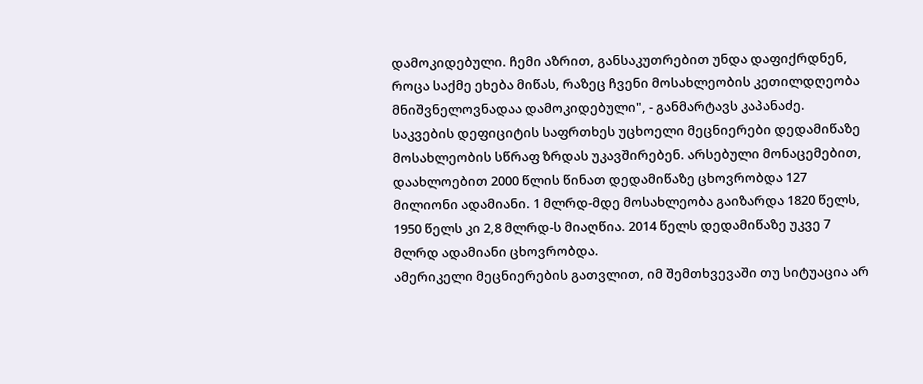დამოკიდებული. ჩემი აზრით, განსაკუთრებით უნდა დაფიქრდნენ, როცა საქმე ეხება მიწას, რაზეც ჩვენი მოსახლეობის კეთილდღეობა მნიშვნელოვნადაა დამოკიდებული", - განმარტავს კაპანაძე.
საკვების დეფიციტის საფრთხეს უცხოელი მეცნიერები დედამიწაზე მოსახლეობის სწრაფ ზრდას უკავშირებენ. არსებული მონაცემებით, დაახლოებით 2000 წლის წინათ დედამიწაზე ცხოვრობდა 127 მილიონი ადამიანი. 1 მლრდ-მდე მოსახლეობა გაიზარდა 1820 წელს, 1950 წელს კი 2,8 მლრდ-ს მიაღწია. 2014 წელს დედამიწაზე უკვე 7 მლრდ ადამიანი ცხოვრობდა.
ამერიკელი მეცნიერების გათვლით, იმ შემთხვევაში თუ სიტუაცია არ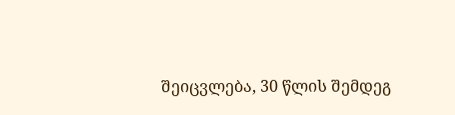შეიცვლება, 30 წლის შემდეგ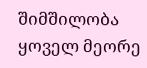შიმშილობა ყოველ მეორე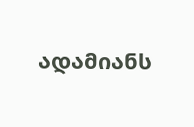ადამიანს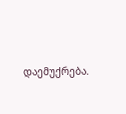დაემუქრება.